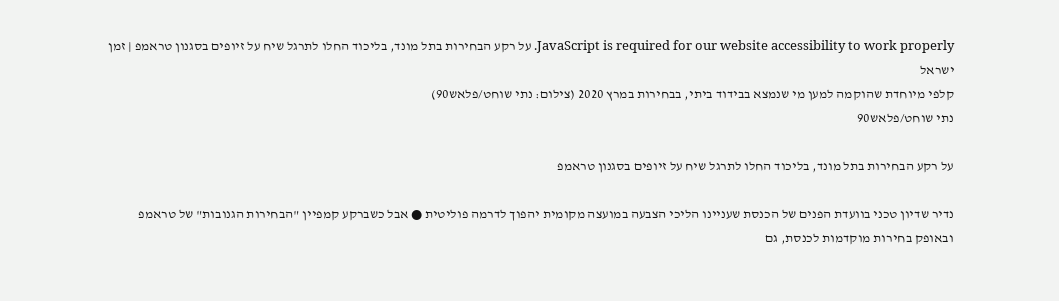JavaScript is required for our website accessibility to work properly. על רקע הבחירות בתל מונד, בליכוד החלו לתרגל שיח על זיופים בסגנון טראמפ | זמן ישראל
קלפי מיוחדת שהוקמה למען מי שנמצא בבידוד ביתי, בבחירות במרץ 2020 (צילום: נתי שוחט/פלאש90)
נתי שוחט/פלאש90

על רקע הבחירות בתל מונד, בליכוד החלו לתרגל שיח על זיופים בסגנון טראמפ

נדיר שדיון טכני בוועדת הפנים של הכנסת שעניינו הליכי הצבעה במועצה מקומית יהפוך לדרמה פוליטית ● אבל כשברקע קמפיין "הבחירות הגנובות" של טראמפ ובאופק בחירות מוקדמות לכנסת, גם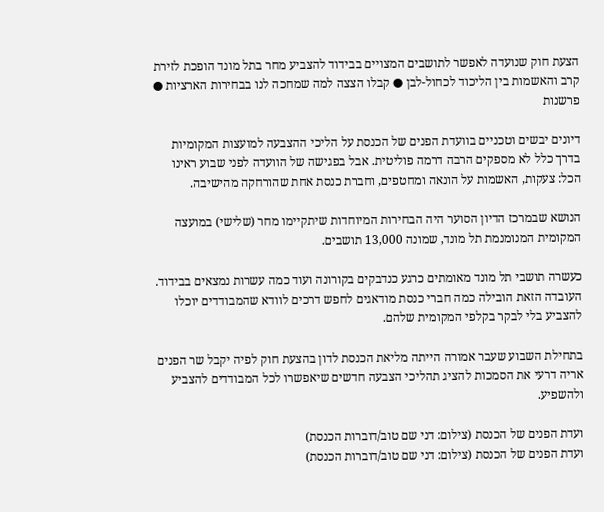הצעת חוק שנועדה לאפשר לתושבים המצויים בבידוד להצביע מחר בתל מונד הופכת לזירת קרב והאשמות בין הליכוד לכחול-לבן ● קבלו הצצה למה שמחכה לנו בבחירות הארציות ● פרשנות

דיונים יבשים וטכניים בוועדת הפנים של הכנסת על הליכי ההצבעה למועצות המקומיות בדרך כלל לא מספקים הרבה דרמה פוליטית. אבל בפגישה של הוועדה לפני שבוע ראינו הכל: צעקות, האשמות על הונאה ומחטפים, וחברת כנסת אחת שהורחקה מהישיבה.

הנושא שבמרכז הדיון הסוער היה הבחירות המיוחדות שיתקיימו מחר (שלישי) במועצה המקומית המנומנמת תל מונד, שמונה 13,000 תושבים.

כעשרה תושבי תל מונד מאומתים כרגע כנדבקים בקורונה ועוד כמה עשרות נמצאים בבידוד. העובדה הזאת הובילה כמה חברי כנסת מודאגים לחפש דרכים לוודא שהמבודדים יוכלו להצביע בלי לבקר בקלפי המקומית שלהם.

בתחילת השבוע שעבר אמורה הייתה מליאת הכנסת לדון בהצעת חוק לפיה יקבל שר הפנים אריה דרעי את הסמכות להציג תהליכי הצבעה חדשים שיאפשרו לכל המבודדים להצביע ולהשפיע.

ועדת הפנים של הכנסת (צילום: דני שם טוב/דוברות הכנסת)
ועדת הפנים של הכנסת (צילום: דני שם טוב/דוברות הכנסת)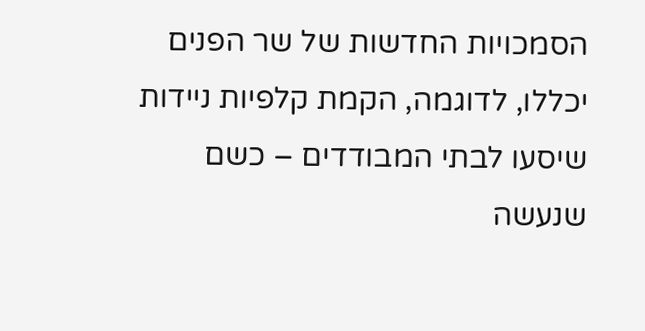הסמכויות החדשות של שר הפנים יכללו, לדוגמה, הקמת קלפיות ניידות שיסעו לבתי המבודדים – כשם שנעשה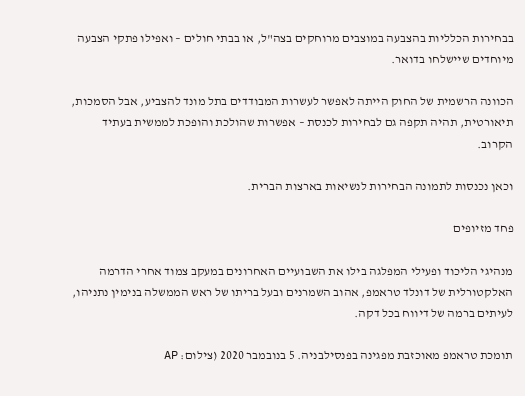בבחירות הכלליות בהצבעה במוצבים מרוחקים בצה"ל, או בבתי חולים – ואפילו פתקי הצבעה מיוחדים שיישלחו בדואר.

הכוונה הרשמית של החוק הייתה לאפשר לעשרות המבודדים בתל מונד להצביע, אבל הסמכות, תיאורטית, תהיה תקפה גם לבחירות לכנסת – אפשרות שהולכת והופכת לממשית בעתיד הקרוב.

וכאן נכנסות לתמונה הבחירות לנשיאות בארצות הברית.

פחד מזיופים

מנהיגי הליכוד ופעילי המפלגה בילו את השבועיים האחרונים במעקב צמוד אחרי הדרמה האלקטורלית של דונלד טראמפ, אהוב השמרנים ובעל בריתו של ראש הממשלה בנימין נתניהו, לעיתים ברמה של דיווח בכל דקה.

תומכת טראמפ מאוכזבת מפגינה בפנסילבניה. 5 בנובמבר 2020 (צילום: AP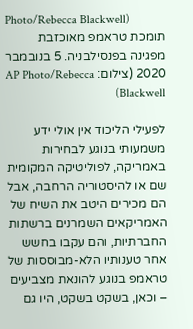Photo/Rebecca Blackwell)
תומכת טראמפ מאוכזבת מפגינה בפנסילבניה. 5 בנובמבר 2020 (צילום: AP Photo/Rebecca Blackwell)

לפעילי הליכוד אין אולי ידע משמעותי בנוגע לבחירות באמריקה, לפוליטיקה המקומית שם או להיסטוריה הרחבה, אבל הם מכירים היטב את השיח של האמריקאים השמרנים ברשתות החברתיות, והם עקבו בחשש אחר טענותיו הלא-מבוססות של טראמפ בנוגע להונאת מצביעים – וכאן, בשקט בשקט, היו גם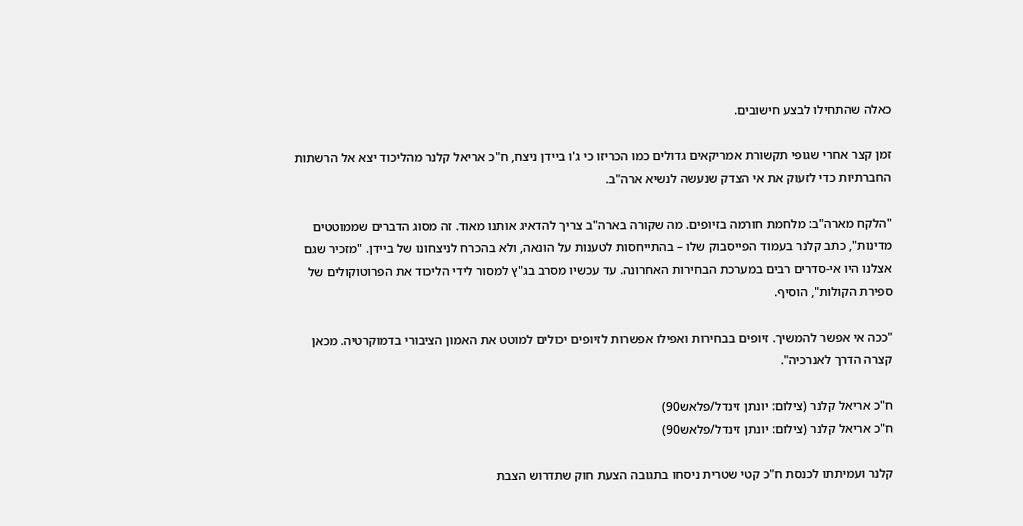כאלה שהתחילו לבצע חישובים.

זמן קצר אחרי שגופי תקשורת אמריקאים גדולים כמו הכריזו כי ג'ו ביידן ניצח, ח"כ אריאל קלנר מהליכוד יצא אל הרשתות החברתיות כדי לזעוק את אי הצדק שנעשה לנשיא ארה"ב.

"הלקח מארה"ב: מלחמת חורמה בזיופים. מה שקורה בארה"ב צריך להדאיג אותנו מאוד. זה מסוג הדברים שממוטטים מדינות", כתב קלנר בעמוד הפייסבוק שלו – בהתייחסות לטענות על הונאה, ולא בהכרח לניצחונו של ביידן. "מזכיר שגם אצלנו היו אי-סדרים רבים במערכת הבחירות האחרונה. עד עכשיו מסרב בג"ץ למסור לידי הליכוד את הפרוטוקולים של ספירת הקולות", הוסיף.

"ככה אי אפשר להמשיך. זיופים בבחירות ואפילו אפשרות לזיופים יכולים למוטט את האמון הציבורי בדמוקרטיה. מכאן קצרה הדרך לאנרכיה".

ח"כ אריאל קלנר (צילום: יונתן זינדל/פלאש90)
ח"כ אריאל קלנר (צילום: יונתן זינדל/פלאש90)

קלנר ועמיתתו לכנסת ח"כ קטי שטרית ניסחו בתגובה הצעת חוק שתדרוש הצבת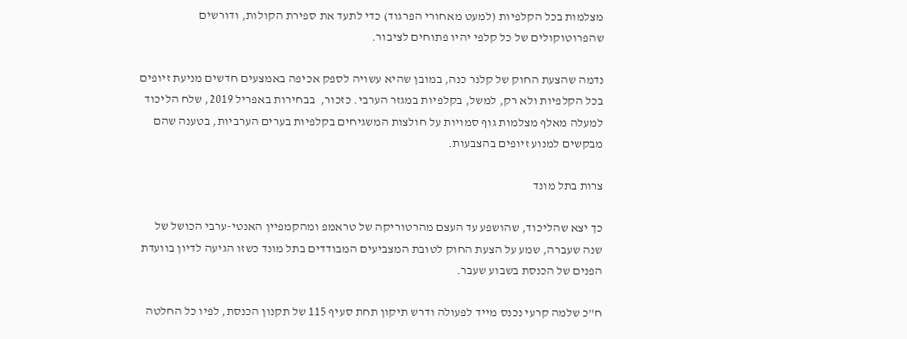מצלמות בכל הקלפיות (למעט מאחורי הפרגוד) כדי לתעד את ספירת הקולות, ודורשים שהפרוטוקולים של כל קלפי יהיו פתוחים לציבור.

נדמה שהצעת החוק של קלנר כנה, במובן שהיא עשויה לספק אכיפה באמצעים חדשים מניעת זיופים בכל הקלפיות ולא רק, למשל, בקלפיות במגזר הערבי. כזכור,  בבחירות באפריל 2019, שלח הליכוד למעלה מאלף מצלמות גוף סמויות על חולצות המשגיחים בקלפיות בערים הערביות, בטענה שהם מבקשים למנוע זיופים בהצבעות.

צרות בתל מונד

כך יצא שהליכוד, שהושפע עד העצם מהרטוריקה של טראמפ ומהקמפיין האנטי-ערבי הכושל של שנה שעברה, שמע על הצעת החוק לטובת המצביעים המבודדים בתל מונד כשזו הגיעה לדיון בוועדת הפנים של הכנסת בשבוע שעבר.

ח"כ שלמה קרעי נכנס מייד לפעולה ודרש תיקון תחת סעיף 115 של תקנון הכנסת, לפיו כל החלטה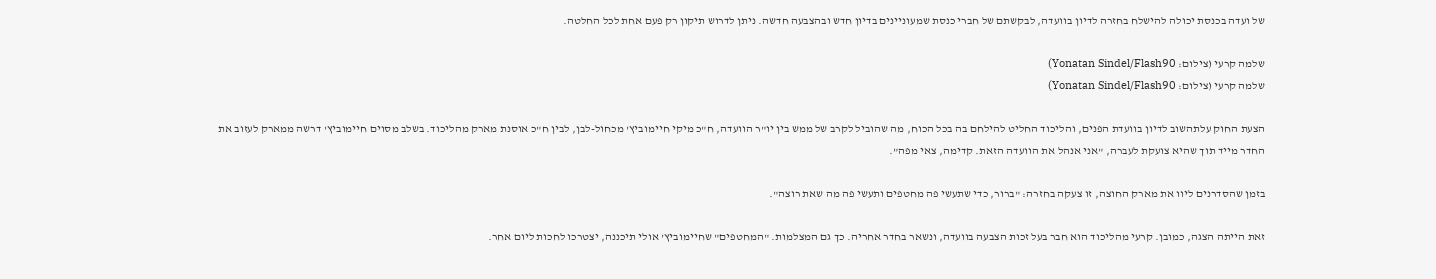של ועדה בכנסת יכולה להישלח בחזרה לדיון בוועדה, לבקשתם של חברי כנסת שמעוניינים בדיון חדש ובהצבעה חדשה. ניתן לדרוש תיקון רק פעם אחת לכל החלטה.

שלמה קרעי (צילום: Yonatan Sindel/Flash90)
שלמה קרעי (צילום: Yonatan Sindel/Flash90)

הצעת החוק עלתהשוב לדיון בוועדת הפנים, והליכוד החליט להילחם בה בכל הכוח, מה שהוביל לקרב של ממש בין יו"ר הוועדה, ח"כ מיקי חיימוביץ' מכחול-לבן, לבין ח"כ אוסנת מארק מהליכוד. בשלב מסוים חיימוביץ' דרשה ממארק לעזוב את החדר מייד תוך שהיא צועקת לעברה, "אני אנהל את הוועדה הזאת. קדימה, צאי מפה".

בזמן שהסדרנים ליוו את מארק החוצה, זו צעקה בחזרה: "ברור, כדי שתעשי פה מחטפים ותעשי פה מה שאת רוצה".

זאת הייתה הצגה, כמובן. קרעי מהליכוד הוא חבר בעל זכות הצבעה בוועדה, ונשאר בחדר אחריה. כך גם המצלמות. "המחטפים" שחיימוביץ' אולי תיכננה, יצטרכו לחכות ליום אחר.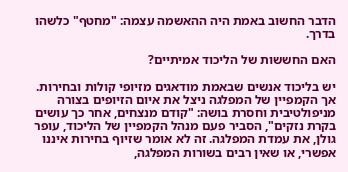הדבר החשוב באמת היה ההאשמה עצמה: "מחטף" כלשהו בדרך.

האם החששות של הליכוד אמיתיים?

יש בליכוד אנשים שבאמת מודאגים מזיופי קולות ובחירות. אך הקמפיין של המפלגה ניצל את איום הזיופים בצורה מניפולטיבית וחסרת בושה: "קודם מנצחים, אחר כך עושים בקרת נזקים", הסביר פעם מנהל הקמפיין של הליכוד, עופר גולן, את עמדת המפלגה. זה לא אומר שזיוף בחירות איננו אפשרי, או שאין רבים בשורות המפלגה,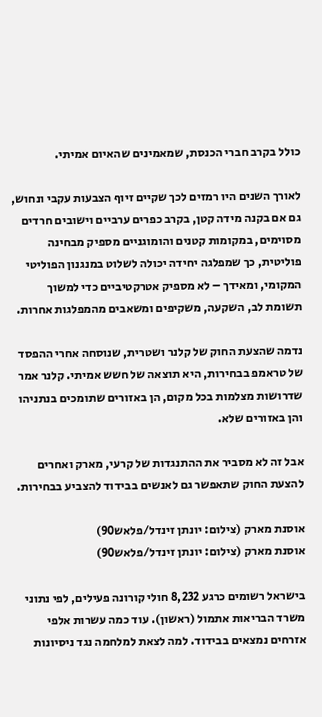כולל בקרב חברי הכנסת, שמאמינים שהאיום אמיתי.

לאורך השנים היו רמזים לכך שקיים זיוף הצבעות עקבי ונחוש, גם אם בקנה מידה קטן, בקרב כפרים ערביים וישובים חרדים מסוימים, במקומות קטנים והומוגניים מספיק מבחינה פוליטית, כך שמפלגה יחידה יכולה לשלוט במנגנון הפוליטי המקומי, ומאידך – לא מספיק אטרקטיביים כדי למשוך תשומת לב, השקעה, משקיפים ומשאבים מהמפלגות אחרות.

נדמה שהצעת החוק של קלנר ושטרית, שנוסחה אחרי ההפסד של טראמפ בבחירות, היא תוצאה של חשש אמיתי. קלנר אמר שדרושות מצלמות בכל מקום, הן באזורים שתומכים בנתניהו והן באזורים שלא.

אבל זה לא מסביר את ההתנגדות של קרעי, מארק ואחרים להצעת החוק שתאפשר גם לאנשים בבידוד להצביע בבחירות.

אוסנת מארק (צילום: יונתן זינדל/פלאש90)
אוסנת מארק (צילום: יונתן זינדל/פלאש90)

בישראל רשומים כרגע 8,232 חולי קורונה פעילים, לפי נתוני משרד הבריאות אתמול (ראשון). עוד כמה עשרות אלפי אזרחים נמצאים בבידוד. למה לצאת למלחמה נגד ניסיונות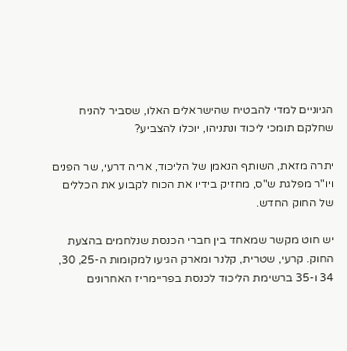הגיוניים למדי להבטיח שהישראלים האלו, שסביר להניח שחלקם תומכי ליכוד ונתניהו, יוכלו להצביע?

יתרה מזאת, השותף הנאמן של הליכוד, אריה דרעי, שר הפנים ויו"ר מפלגת ש"ס, מחזיק בידיו את הכוח לקבוע את הכללים של החוק החדש.

יש חוט מקשר שמאחד בין חברי הכנסת שנלחמים בהצעת החוק. קרעי, שטרית, קלנר ומארק הגיעו למקומות ה-25, 30, 34 ו-35 ברשימת הליכוד לכנסת בפריימריז האחרונים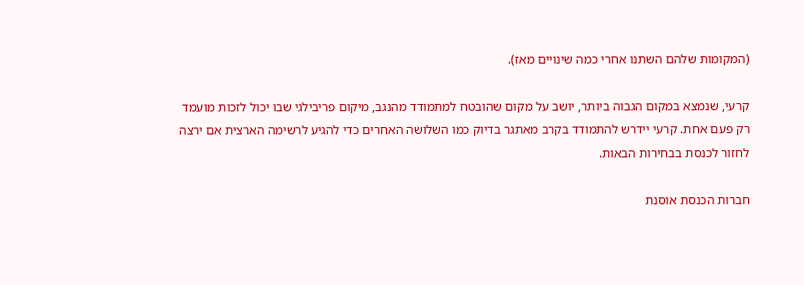(המקומות שלהם השתנו אחרי כמה שינויים מאז).

קרעי, שנמצא במקום הגבוה ביותר, יושב על מקום שהובטח למתמודד מהנגב, מיקום פריבילגי שבו יכול לזכות מועמד רק פעם אחת. קרעי יידרש להתמודד בקרב מאתגר בדיוק כמו השלושה האחרים כדי להגיע לרשימה הארצית אם ירצה לחזור לכנסת בבחירות הבאות.

חברות הכנסת אוסנת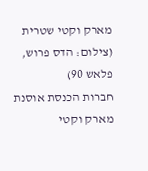מארק וקטי שטרית (צילום: הדס פרוש, פלאש 90)
חברות הכנסת אוסנת מארק וקטי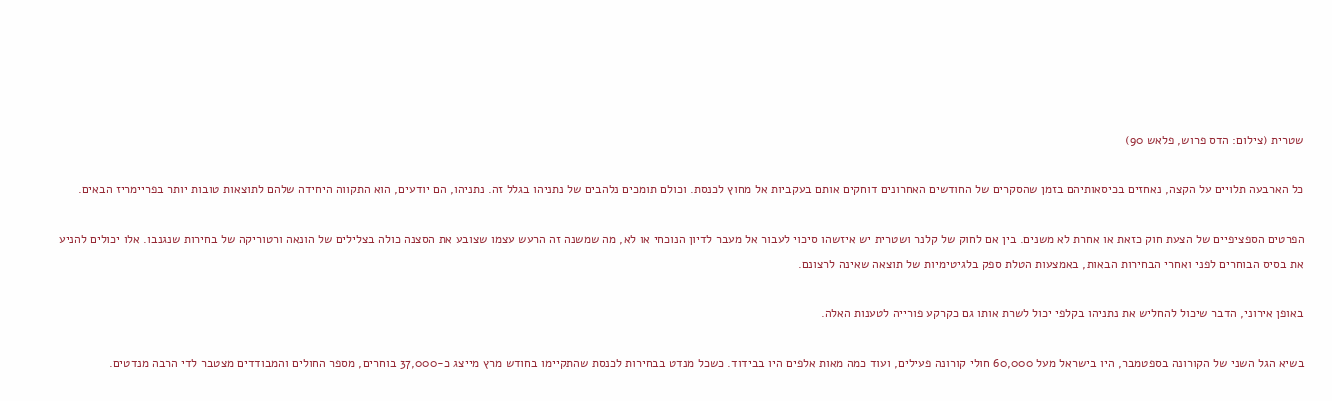שטרית (צילום: הדס פרוש, פלאש 90)

כל הארבעה תלויים על הקצה, נאחזים בכיסאותיהם בזמן שהסקרים של החודשים האחרונים דוחקים אותם בעקביות אל מחוץ לכנסת. וכולם תומכים נלהבים של נתניהו בגלל זה. נתניהו, הם יודעים, הוא התקווה היחידה שלהם לתוצאות טובות יותר בפריימריז הבאים.

הפרטים הספציפיים של הצעת חוק כזאת או אחרת לא משנים. בין אם לחוק של קלנר ושטרית יש איזשהו סיכוי לעבור אל מעבר לדיון הנוכחי או לא, מה שמשנה זה הרעש עצמו שצובע את הסצנה כולה בצלילים של הונאה ורטוריקה של בחירות שנגנבו. אלו יכולים להניע את בסיס הבוחרים לפני ואחרי הבחירות הבאות, באמצעות הטלת ספק בלגיטימיות של תוצאה שאינה לרצונם.

באופן אירוני, הדבר שיכול להחליש את נתניהו בקלפי יכול לשרת אותו גם כקרקע פורייה לטענות האלה.

בשיא הגל השני של הקורונה בספטמבר, היו בישראל מעל 60,000 חולי קורונה פעילים, ועוד כמה מאות אלפים היו בבידוד. כשכל מנדט בבחירות לכנסת שהתקיימו בחודש מרץ מייצג כ-37,000 בוחרים, מספר החולים והמבודדים מצטבר לדי הרבה מנדטים.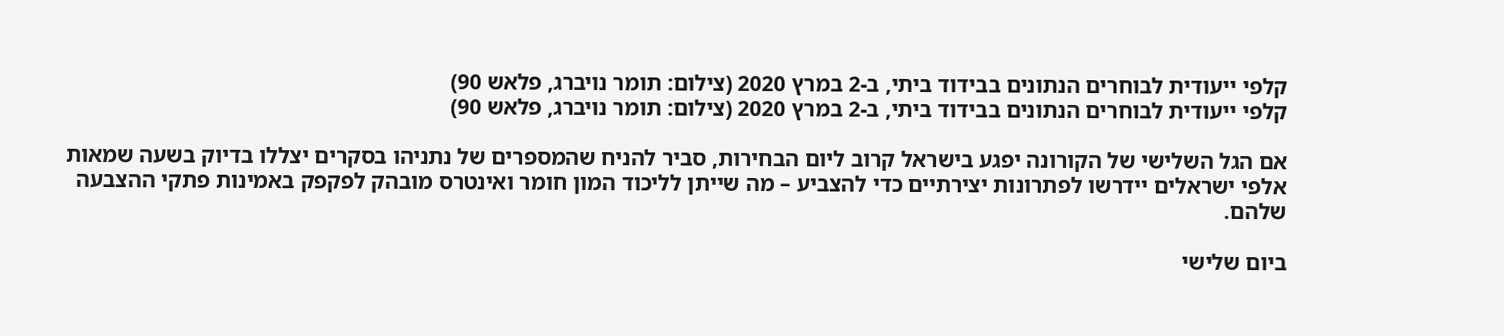קלפי ייעודית לבוחרים הנתונים בבידוד ביתי, ב-2 במרץ 2020 (צילום: תומר נויברג, פלאש 90)
קלפי ייעודית לבוחרים הנתונים בבידוד ביתי, ב-2 במרץ 2020 (צילום: תומר נויברג, פלאש 90)

אם הגל השלישי של הקורונה יפגע בישראל קרוב ליום הבחירות, סביר להניח שהמספרים של נתניהו בסקרים יצללו בדיוק בשעה שמאות אלפי ישראלים יידרשו לפתרונות יצירתיים כדי להצביע – מה שייתן לליכוד המון חומר ואינטרס מובהק לפקפק באמינות פתקי ההצבעה שלהם.

ביום שלישי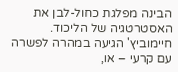הבינה מפלגת כחול-לבן את האסטרטגיה של הליכוד. חיימוביץ' הגיעה במהרה לפשרה עם קרעי – או,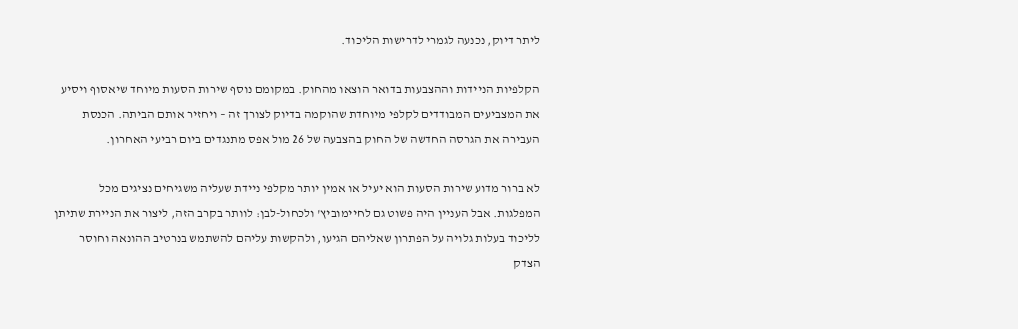ליתר דיוק, נכנעה לגמרי לדרישות הליכוד.

הקלפיות הניידות וההצבעות בדואר הוצאו מהחוק. במקומם נוסף שירות הסעות מיוחד שיאסוף ויסיע את המצביעים המבודדים לקלפי מיוחדת שהוקמה בדיוק לצורך זה – ויחזיר אותם הביתה. הכנסת העבירה את הגרסה החדשה של החוק בהצבעה של 26 מול אפס מתנגדים ביום רביעי האחרון.

לא ברור מדוע שירות הסעות הוא יעיל או אמין יותר מקלפי ניידת שעליה משגיחים נציגים מכל המפלגות. אבל העניין היה פשוט גם לחיימוביץ' ולכחול-לבן: לוותר בקרב הזה, ליצור את הניירת שתיתן לליכוד בעלות גלויה על הפתרון שאליהם הגיעו, ולהקשות עליהם להשתמש בנרטיב ההונאה וחוסר הצדק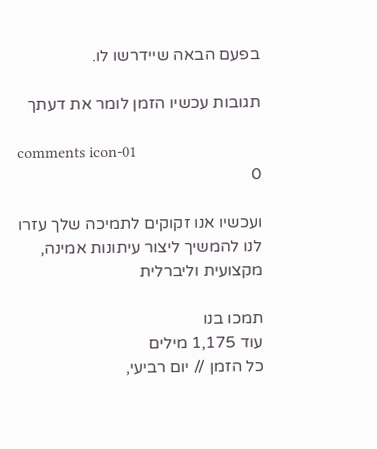בפעם הבאה שיידרשו לו.

תגובות עכשיו הזמן לומר את דעתך

comments icon-01
0

ועכשיו אנו זקוקים לתמיכה שלך עזרו לנו להמשיך ליצור עיתונות אמינה, מקצועית וליברלית

תמכו בנו
עוד 1,175 מילים
כל הזמן // יום רביעי,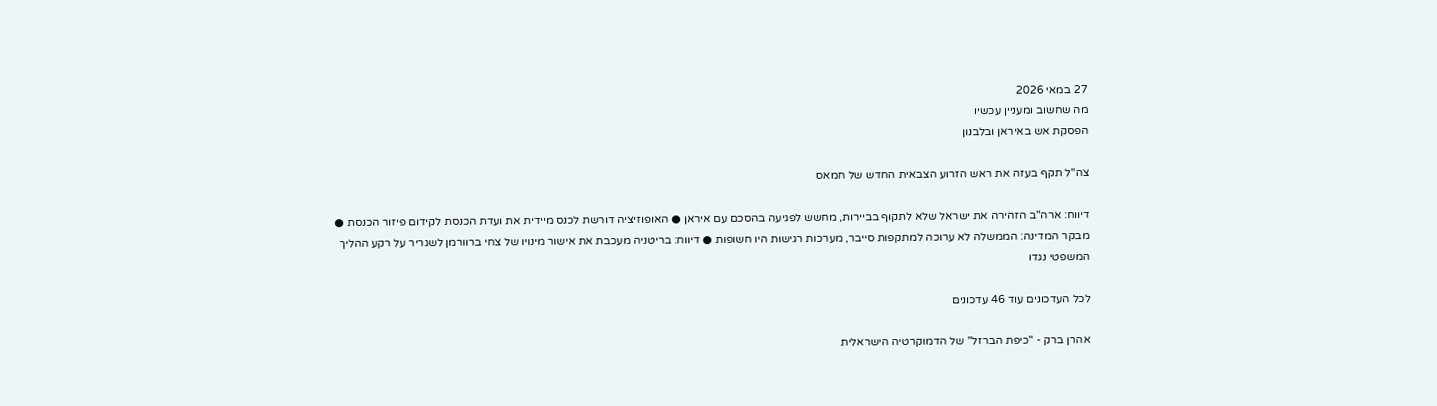27 במאי 2026
מה שחשוב ומעניין עכשיו
הפסקת אש באיראן ובלבנון

צה"ל תקף בעזה את ראש הזרוע הצבאית החדש של חמאס

דיווח: ארה"ב הזהירה את ישראל שלא לתקוף בביירות, מחשש לפגיעה בהסכם עם איראן ● האופוזיציה דורשת לכנס מיידית את ועדת הכנסת לקידום פיזור הכנסת ● מבקר המדינה: הממשלה לא ערוכה למתקפות סייבר, מערכות רגישות היו חשופות ● דיווח: בריטניה מעכבת את אישור מינויו של צחי ברוורמן לשגריר על רקע ההליך המשפטי נגדו

לכל העדכונים עוד 46 עדכונים

אהרן ברק - "כיפת הברזל" של הדמוקרטיה הישראלית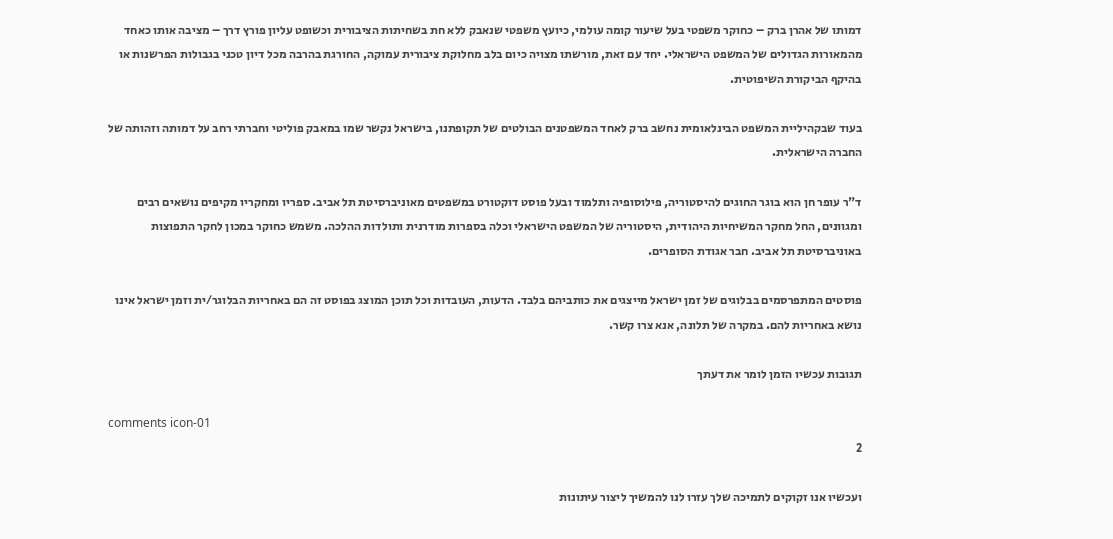דמותו של אהרן ברק – כחוקר משפטי בעל שיעור קומה עולמי, כיועץ משפטי שנאבק ללא חת בשחיתות הציבורית וכשופט עליון פורץ דרך – מציבה אותו כאחד מהמאורות הגדולים של המשפט הישראלי. יחד עם זאת, מורשתו מצויה כיום בלב מחלוקת ציבורית עמוקה, החורגת בהרבה מכל דיון טכני בגבולות הפרשנות או בהיקף הביקורת השיפוטית.

בעוד שבקהיליית המשפט הבינלאומית נחשב ברק לאחד המשפטנים הבולטים של תקופתנו, בישראל נקשר שמו במאבק פוליטי וחברתי רחב על דמותה וזהותה של החברה הישראלית.

ד"ר עופר חן הוא בוגר החוגים להיסטוריה, פילוסופיה ותלמוד ובעל פוסט דוקטורט במשפטים מאוניברסיטת תל אביב. ספריו ומחקריו מקיפים נושאים רבים ומגוונים, החל מחקר המשיחיות היהודית, היסטוריה של המשפט הישראלי וכלה בספרות מודרנית ותולדות ההלכה. משמש כחוקר במכון לחקר התפוצות באוניברסיטת תל אביב. חבר אגודת הסופרים.

פוסטים המתפרסמים בבלוגים של זמן ישראל מייצגים את כותביהם בלבד. הדעות, העובדות וכל תוכן המוצג בפוסט זה הם באחריות הבלוגר/ית וזמן ישראל אינו נושא באחריות להם. במקרה של תלונה, אנא צרו קשר.

תגובות עכשיו הזמן לומר את דעתך

comments icon-01
2

ועכשיו אנו זקוקים לתמיכה שלך עזרו לנו להמשיך ליצור עיתונות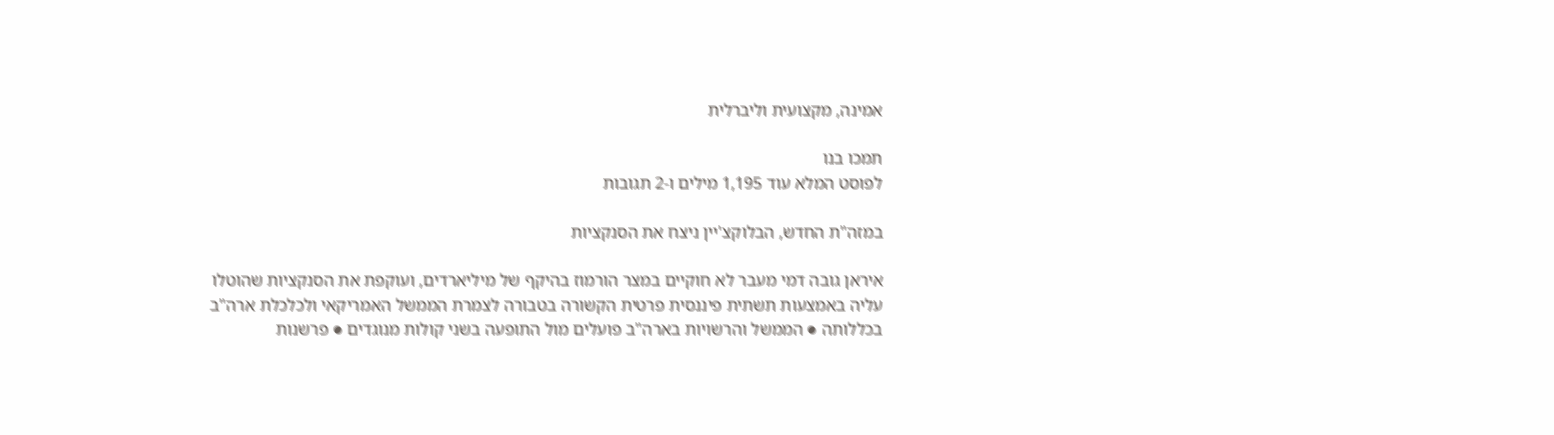אמינה, מקצועית וליברלית

תמכו בנו
לפוסט המלא עוד 1,195 מילים ו-2 תגובות

במזה"ת החדש, הבלוקצ'יין ניצח את הסנקציות

איראן גובה דמי מעבר לא חוקיים במצר הורמוז בהיקף של מיליארדים, ועוקפת את הסנקציות שהוטלו עליה באמצעות תשתית פיננסית פרטית הקשורה בטבורה לצמרת הממשל האמריקאי ולכלכלת ארה"ב בכללותה ● הממשל והרשויות בארה"ב פועלים מול התופעה בשני קולות מנוגדים ● פרשנות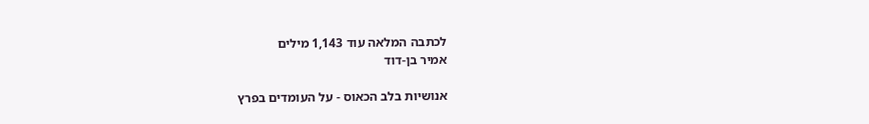לכתבה המלאה עוד 1,143 מילים
אמיר בן-דוד

אנושיות בלב הכאוס - על העומדים בפרץ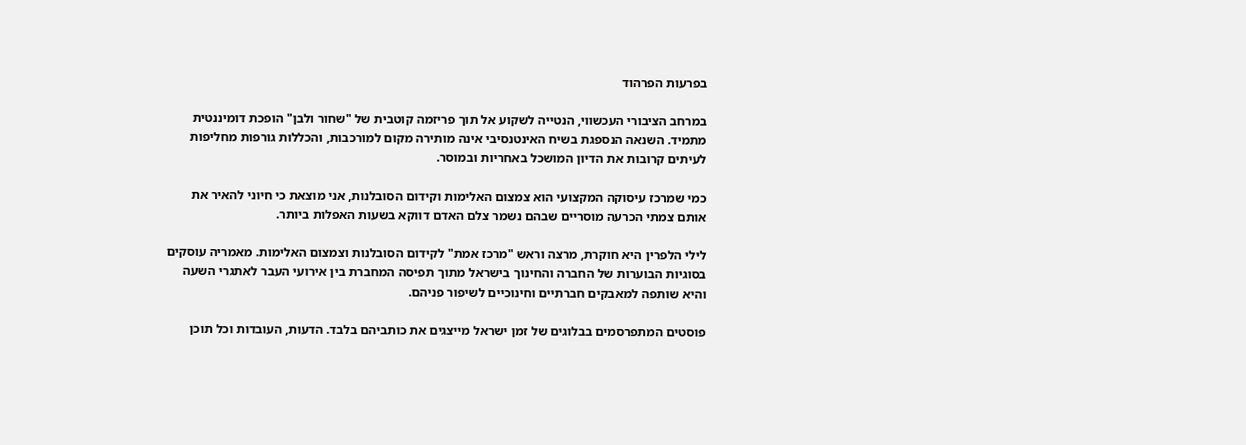בפרעות הפרהוד

במרחב הציבורי העכשווי, הנטייה לשקוע אל תוך פריזמה קוטבית של "שחור ולבן" הופכת דומיננטית מתמיד. השנאה הנספגת בשיח האינטנסיבי אינה מותירה מקום למורכבות, והכללות גורפות מחליפות לעיתים קרובות את הדיון המושכל באחריות ובמוסר.

כמי שמרכז עיסוקה המקצועי הוא צמצום האלימות וקידום הסובלנות, אני מוצאת כי חיוני להאיר את אותם צמתי הכרעה מוסריים שבהם נשמר צלם האדם דווקא בשעות האפלות ביותר.

לילי הלפרין היא חוקרת, מרצה וראש "מרכז אמת" לקידום הסובלנות וצמצום האלימות. מאמריה עוסקים בסוגיות הבוערות של החברה והחינוך בישראל מתוך תפיסה המחברת בין אירועי העבר לאתגרי השעה והיא שותפה למאבקים חברתיים וחינוכיים לשיפור פניהם.

פוסטים המתפרסמים בבלוגים של זמן ישראל מייצגים את כותביהם בלבד. הדעות, העובדות וכל תוכן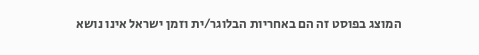המוצג בפוסט זה הם באחריות הבלוגר/ית וזמן ישראל אינו נושא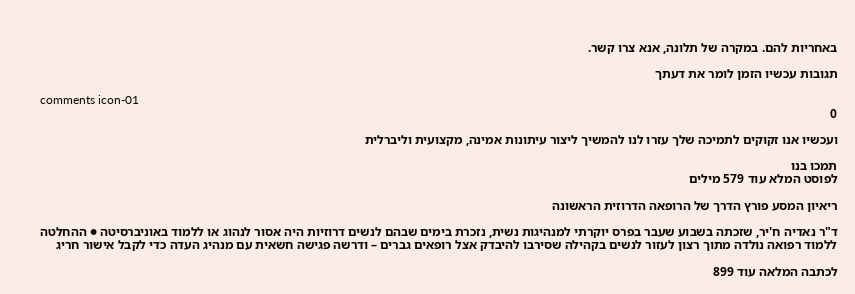באחריות להם. במקרה של תלונה, אנא צרו קשר.

תגובות עכשיו הזמן לומר את דעתך

comments icon-01
0

ועכשיו אנו זקוקים לתמיכה שלך עזרו לנו להמשיך ליצור עיתונות אמינה, מקצועית וליברלית

תמכו בנו
לפוסט המלא עוד 579 מילים

ריאיון המסע פורץ הדרך של הרופאה הדרוזית הראשונה

ד"ר נאדיה ח'יר, שזכתה בשבוע שעבר בפרס יוקרתי למנהיגות נשית, נזכרת בימים שבהם לנשים דרוזיות היה אסור לנהוג או ללמוד באוניברסיטה ● ההחלטה ללמוד רפואה נולדה מתוך רצון לעזור לנשים בקהילה שסירבו להיבדק אצל רופאים גברים – ודרשה פגישה חשאית עם מנהיג העדה כדי לקבל אישור חריג

לכתבה המלאה עוד 899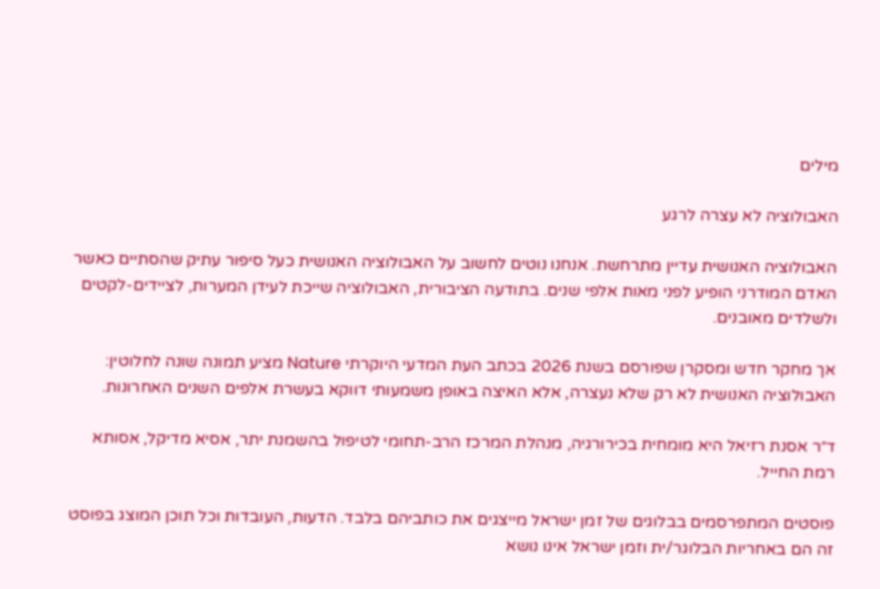מילים

האבולוציה לא עצרה לרגע

האבולוציה האנושית עדיין מתרחשת. אנחנו נוטים לחשוב על האבולוציה האנושית כעל סיפור עתיק שהסתיים כאשר האדם המודרני הופיע לפני מאות אלפי שנים. בתודעה הציבורית, האבולוציה שייכת לעידן המערות, לציידים-לקטים ולשלדים מאובנים.

אך מחקר חדש ומסקרן שפורסם בשנת 2026 בכתב העת המדעי היוקרתי Nature מציע תמונה שונה לחלוטין: האבולוציה האנושית לא רק שלא נעצרה, אלא האיצה באופן משמעותי דווקא בעשרת אלפים השנים האחרונות.

ד״ר אסנת רזיאל היא מומחית בכירורגיה, מנהלת המרכז הרב-תחומי לטיפול בהשמנת יתר, אסיא מדיקל, אסותא רמת החייל.

פוסטים המתפרסמים בבלוגים של זמן ישראל מייצגים את כותביהם בלבד. הדעות, העובדות וכל תוכן המוצג בפוסט זה הם באחריות הבלוגר/ית וזמן ישראל אינו נושא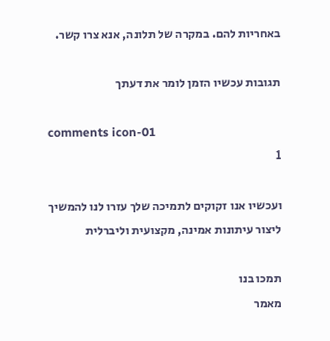באחריות להם. במקרה של תלונה, אנא צרו קשר.

תגובות עכשיו הזמן לומר את דעתך

comments icon-01
1

ועכשיו אנו זקוקים לתמיכה שלך עזרו לנו להמשיך ליצור עיתונות אמינה, מקצועית וליברלית

תמכו בנו
מאמר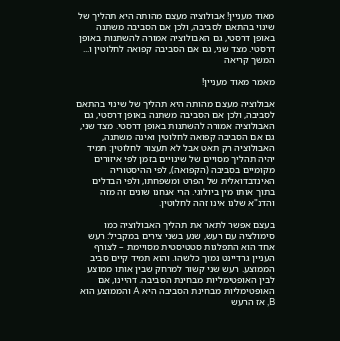מאוד מעניין! אבולוציה מעצם מהותה היא תהליך של שינוי בהתאם לסביבה, ולכן אם הסביבה משתנה באופן דרסטי, גם האבולוציה אמורה להשתנות באופן דרסטי. מצד שני, גם אם הסביבה קפואה לחלוטין ו... המשך קריאה

מאמר מאוד מעניין!

אבולוציה מעצם מהותה היא תהליך של שינוי בהתאם לסביבה, ולכן אם הסביבה משתנה באופן דרסטי, גם האבולוציה אמורה להשתנות באופן דרסטי. מצד שני, גם אם הסביבה קפואה לחלוטין ואינה משתנה, האבולוציה רק תאט אבל לא תעצור לחלוטין: תמיד יהיה תהליך מסויים של שינויים בזמן לפי איזורים מקומיים בסביבה (הקפואה), לפי ההיסטוריה האינדבדואלית של הפרט ומשפחתו, ולפי הבדלים בתוך אותו מין ביולוגי. הרי אנחנו שונים זה מזה והדנ"א שלנו אינו זהה לחלוטין.

בעצם אפשר לתאר את תהליך האבולוציה כמו סימולציה עם רעש, שנע בשני צירים במקביל: רעש אחד הוא התפלגות סטטיסטית מסויימת – לצורף העניין גרדיינט נמוך כלשהו. והוא תמיד קיים סביב הממוצע. רעש שני קשור למרחק שבין אותו ממוצע לבין האופטימליות מבחינת הסביבה. דהיינו, אם האופטימליות מבחינת הסביבה היא A והממוצע הוא B, אז הרעש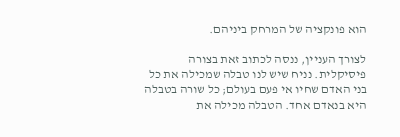הוא פונקציה של המרחק ביניהם.

לצורך העניין, ננסה לכתוב זאת בצורה פיסיקלית. נניח שיש לנו טבלה שמכילה את כל בני האדם שחיו אי פעם בעולם; כל שורה בטבלה היא בנאדם אחד. הטבלה מכילה את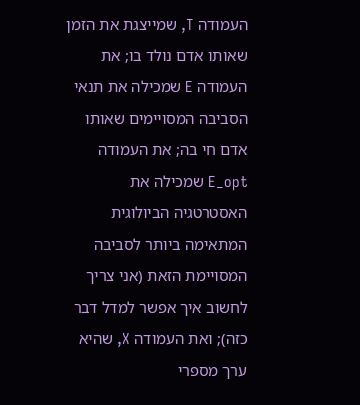העמודה T, שמייצגת את הזמן שאותו אדם נולד בו; את העמודה E שמכילה את תנאי הסביבה המסויימים שאותו אדם חי בה; את העמודה E_opt שמכילה את האסטרטגיה הביולוגית המתאימה ביותר לסביבה המסויימת הזאת (אני צריך לחשוב איך אפשר למדל דבר כזה); ואת העמודה X, שהיא ערך מספרי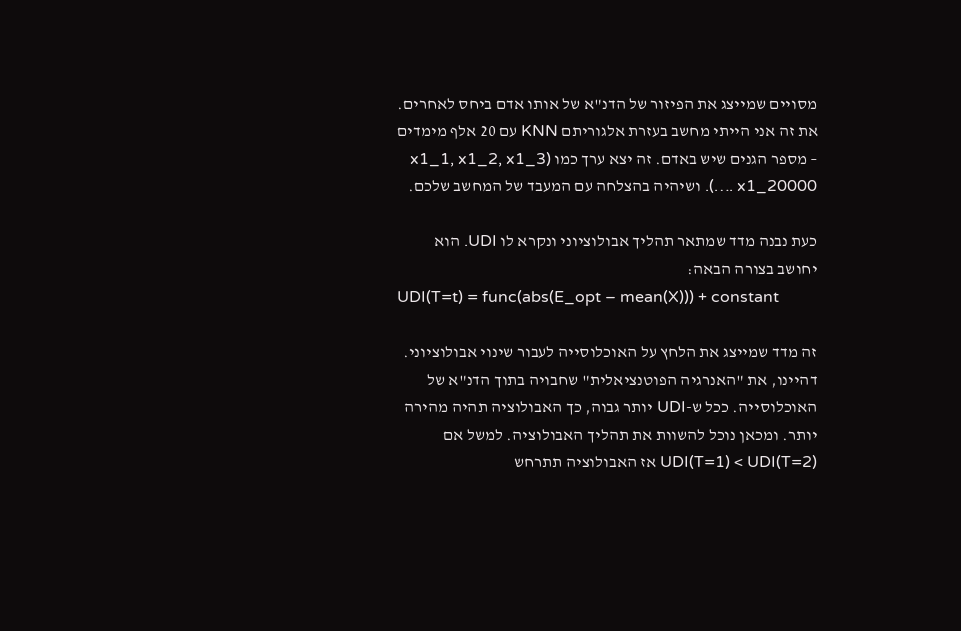מסויים שמייצג את הפיזור של הדנ"א של אותו אדם ביחס לאחרים. את זה אני הייתי מחשב בעזרת אלגוריתם KNN עם 20 אלף מימדים – מספר הגנים שיש באדם. זה יצא ערך כמו (x1_1, x1_2, x1_3 …. x1_20000). ושיהיה בהצלחה עם המעבד של המחשב שלכם.

כעת נבנה מדד שמתאר תהליך אבולוציוני ונקרא לו UDI. הוא יחושב בצורה הבאה:
UDI(T=t) = func(abs(E_opt – mean(X))) + constant

זה מדד שמייצג את הלחץ על האוכלוסייה לעבור שינוי אבולוציוני. דהיינו, את "האנרגיה הפוטנציאלית" שחבויה בתוך הדנ"א של האוכלוסייה. ככל ש-UDI יותר גבוה, כך האבולוציה תהיה מהירה יותר. ומכאן נוכל להשוות את תהליך האבולוציה. למשל אם UDI(T=1) < UDI(T=2) אז האבולוציה תתרחש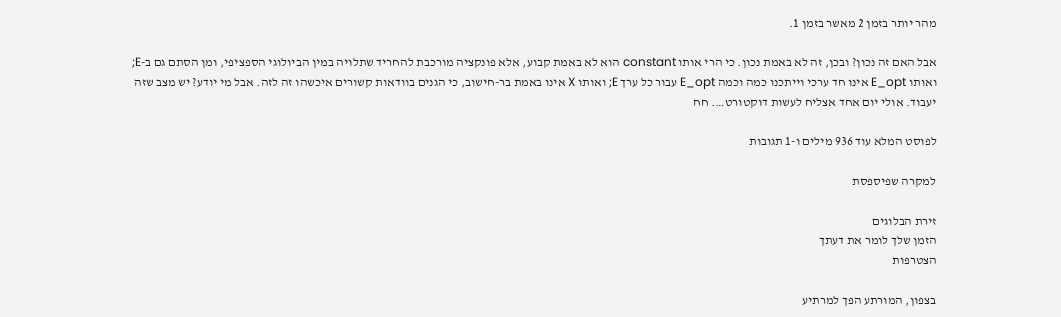מהר יותר בזמן 2 מאשר בזמן 1.

אבל האם זה נכון? ובכן, זה לא באמת נכון. כי הרי אותו constant הוא לא באמת קבוע, אלא פונקציה מורכבת להחריד שתלויה במין הביולוגי הספציפי, ומן הסתם גם ב-E; ואותו E_opt אינו חד ערכי וייתכנו כמה וכמה E_opt עבור כל ערך E; ואותו X אינו באמת בר-חישוב, כי הגנים בוודאות קשורים איכשהו זה לזה. אבל מי יודע? יש מצב שזה יעבוד. אולי יום אחד אצליח לעשות דוקטורט…. חח

לפוסט המלא עוד 936 מילים ו-1 תגובות

למקרה שפיספסת

זירת הבלוגים
הזמן שלך לומר את דעתך
הצטרפות

בצפון, המורתע הפך למרתיע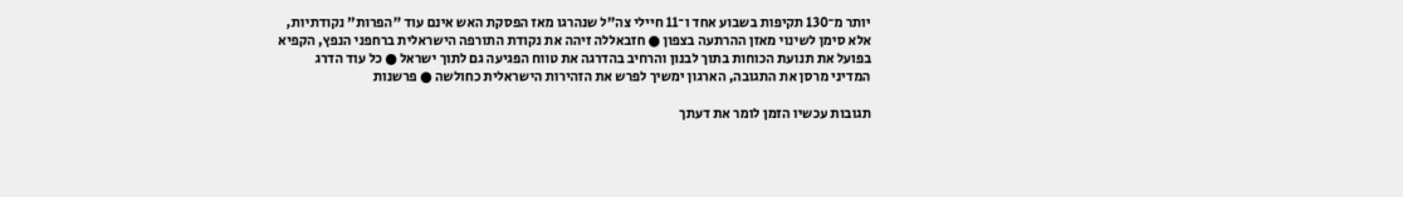יותר מ־130 תקיפות בשבוע אחד ו־11 חיילי צה"ל שנהרגו מאז הפסקת האש אינם עוד "הפרות" נקודתיות, אלא סימן לשינוי מאזן ההרתעה בצפון ● חזבאללה זיהה את נקודת התורפה הישראלית ברחפני הנפץ, הקפיא בפועל את תנועת הכוחות בתוך לבנון והרחיב בהדרגה את טווח הפגיעה גם לתוך ישראל ● כל עוד הדרג המדיני מרסן את התגובה, הארגון ימשיך לפרש את הזהירות הישראלית כחולשה ● פרשנות

תגובות עכשיו הזמן לומר את דעתך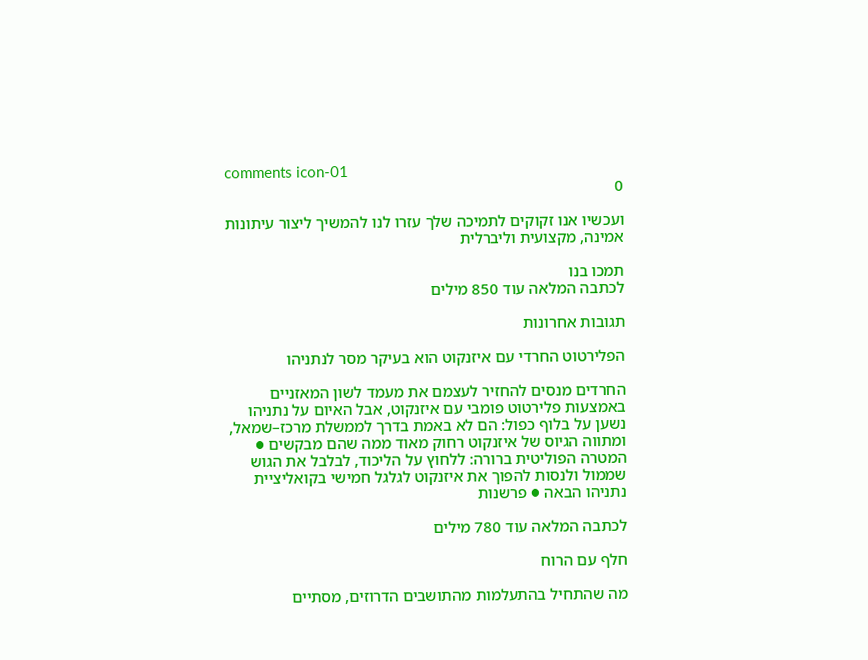comments icon-01
0

ועכשיו אנו זקוקים לתמיכה שלך עזרו לנו להמשיך ליצור עיתונות אמינה, מקצועית וליברלית

תמכו בנו
לכתבה המלאה עוד 850 מילים

תגובות אחרונות

הפלירטוט החרדי עם איזנקוט הוא בעיקר מסר לנתניהו

החרדים מנסים להחזיר לעצמם את מעמד לשון המאזניים באמצעות פלירטוט פומבי עם איזנקוט, אבל האיום על נתניהו נשען על בלוף כפול: הם לא באמת בדרך לממשלת מרכז–שמאל, ומתווה הגיוס של איזנקוט רחוק מאוד ממה שהם מבקשים ● המטרה הפוליטית ברורה: ללחוץ על הליכוד, לבלבל את הגוש שממול ולנסות להפוך את איזנקוט לגלגל חמישי בקואליציית נתניהו הבאה ● פרשנות

לכתבה המלאה עוד 780 מילים

חלף עם הרוח

מה שהתחיל בהתעלמות מהתושבים הדרוזים, מסתיים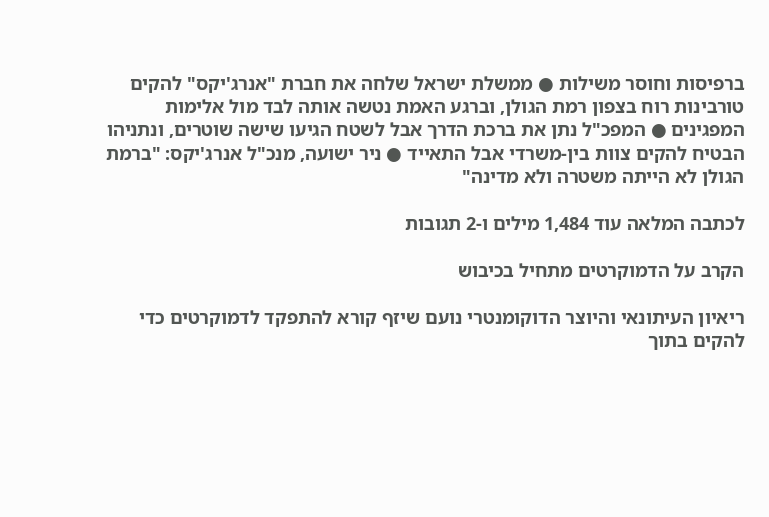ברפיסות וחוסר משילות ● ממשלת ישראל שלחה את חברת "אנרג'יקס" להקים טורבינות רוח בצפון רמת הגולן, וברגע האמת נטשה אותה לבד מול אלימות המפגינים ● המפכ"ל נתן את ברכת הדרך אבל לשטח הגיעו שישה שוטרים, ונתניהו הבטיח להקים צוות בין-משרדי אבל התאייד ● ניר ישועה, מנכ"ל אנרג'יקס: "ברמת הגולן לא הייתה משטרה ולא מדינה"

לכתבה המלאה עוד 1,484 מילים ו-2 תגובות

הקרב על הדמוקרטים מתחיל בכיבוש

ריאיון העיתונאי והיוצר הדוקומנטרי נועם שיזף קורא להתפקד לדמוקרטים כדי להקים בתוך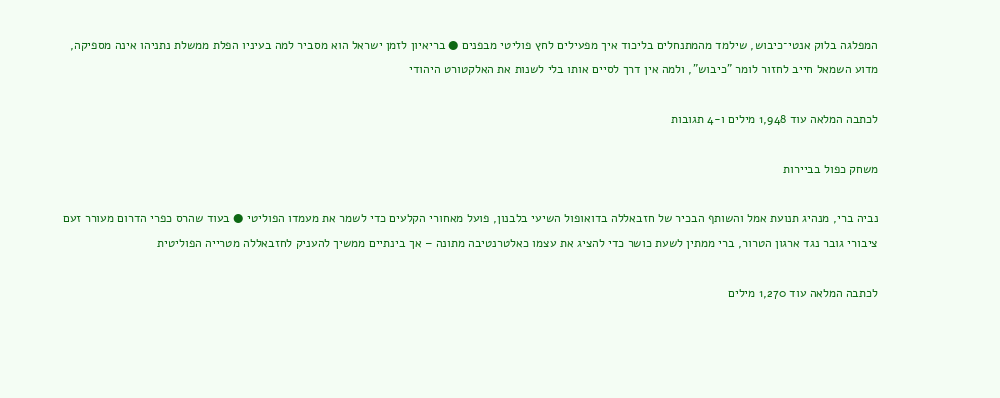המפלגה בלוק אנטי־כיבוש, שילמד מהמתנחלים בליכוד איך מפעילים לחץ פוליטי מבפנים ● בריאיון לזמן ישראל הוא מסביר למה בעיניו הפלת ממשלת נתניהו אינה מספיקה, מדוע השמאל חייב לחזור לומר "כיבוש", ולמה אין דרך לסיים אותו בלי לשנות את האלקטורט היהודי

לכתבה המלאה עוד 1,948 מילים ו-4 תגובות

משחק כפול בביירות

נביה ברי, מנהיג תנועת אמל והשותף הבכיר של חזבאללה בדואופול השיעי בלבנון, פועל מאחורי הקלעים כדי לשמר את מעמדו הפוליטי ● בעוד שהרס כפרי הדרום מעורר זעם ציבורי גובר נגד ארגון הטרור, ברי ממתין לשעת כושר כדי להציג את עצמו כאלטרנטיבה מתונה – אך בינתיים ממשיך להעניק לחזבאללה מטרייה הפוליטית

לכתבה המלאה עוד 1,270 מילים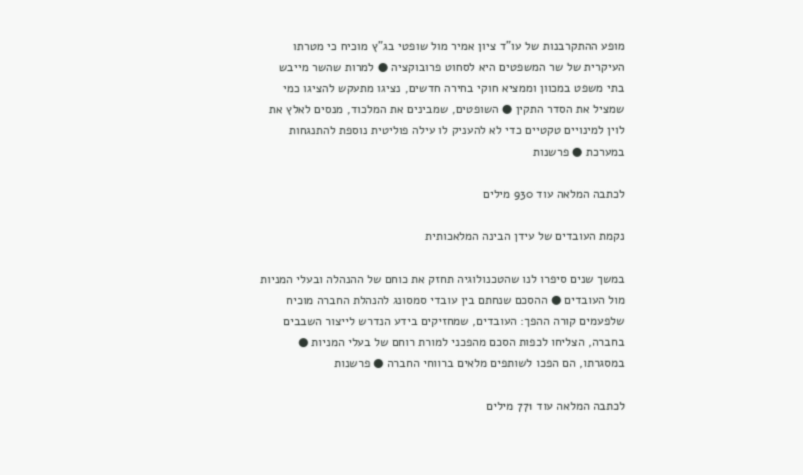מופע ההתקרבנות של עו"ד ציון אמיר מול שופטי בג"ץ מוכיח כי מטרתו העיקרית של שר המשפטים היא לסחוט פרובוקציה ● למרות שהשר מייבש בתי משפט במכוון וממציא חוקי בחירה חדשים, נציגו מתעקש להציגו כמי שמציל את הסדר התקין ● השופטים, שמבינים את המלכוד, מנסים לאלץ את לוין למינויים טקטיים כדי לא להעניק לו עילה פוליטית נוספת להתנגחות במערכת ● פרשנות

לכתבה המלאה עוד 930 מילים

נקמת העובדים של עידן הבינה המלאכותית

במשך שנים סיפרו לנו שהטכנולוגיה תחזק את כוחם של ההנהלה ובעלי המניות מול העובדים ● ההסכם שנחתם בין עובדי סמסונג להנהלת החברה מוכיח שלפעמים קורה ההפך: העובדים, שמחזיקים בידע הנדרש לייצור השבבים בחברה, הצליחו לכפות הסכם מהפכני למורת רוחם של בעלי המניות ● במסגרתו, הם הפכו לשותפים מלאים ברווחי החברה ● פרשנות

לכתבה המלאה עוד 771 מילים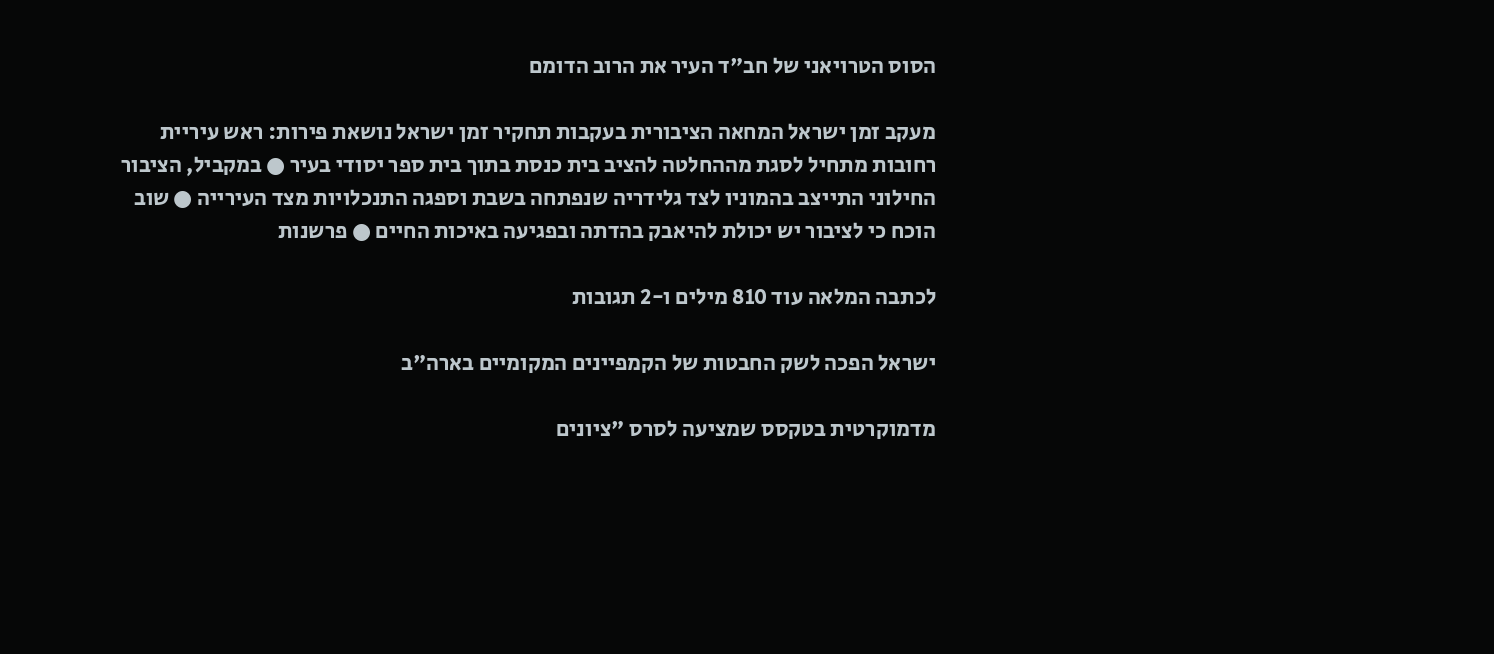הסוס הטרויאני של חב"ד העיר את הרוב הדומם

מעקב זמן ישראל המחאה הציבורית בעקבות תחקיר זמן ישראל נושאת פירות: ראש עיריית רחובות מתחיל לסגת מההחלטה להציב בית כנסת בתוך בית ספר יסודי בעיר ● במקביל, הציבור החילוני התייצב בהמוניו לצד גלידריה שנפתחה בשבת וספגה התנכלויות מצד העירייה ● שוב הוכח כי לציבור יש יכולת להיאבק בהדתה ובפגיעה באיכות החיים ● פרשנות

לכתבה המלאה עוד 810 מילים ו-2 תגובות

ישראל הפכה לשק החבטות של הקמפיינים המקומיים בארה"ב

מדמוקרטית בטקסס שמציעה לסרס "ציונים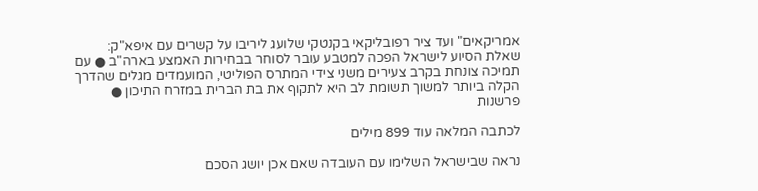אמריקאים" ועד ציר רפובליקאי בקנטקי שלועג ליריבו על קשרים עם איפא"ק: שאלת הסיוע לישראל הפכה למטבע עובר לסוחר בבחירות האמצע בארה"ב ● עם תמיכה צונחת בקרב צעירים משני צידי המתרס הפוליטי, המועמדים מגלים שהדרך הקלה ביותר למשוך תשומת לב היא לתקוף את בת הברית במזרח התיכון ● פרשנות

לכתבה המלאה עוד 899 מילים

נראה שבישראל השלימו עם העובדה שאם אכן יושג הסכם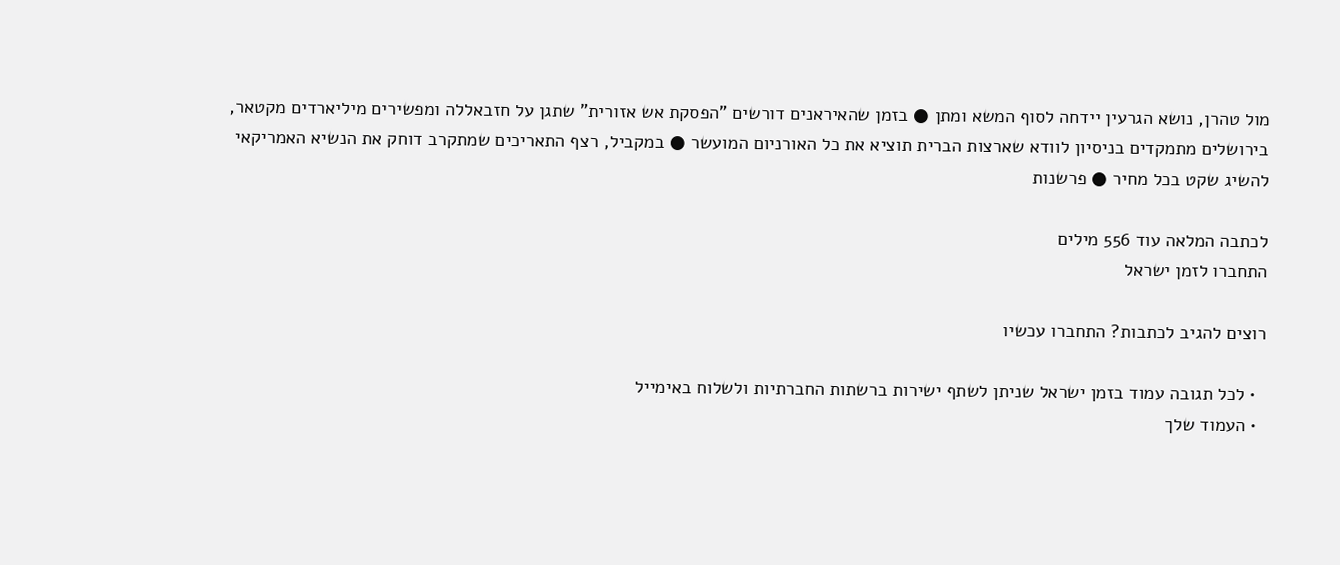מול טהרן, נושא הגרעין יידחה לסוף המשא ומתן ● בזמן שהאיראנים דורשים "הפסקת אש אזורית" שתגן על חזבאללה ומפשירים מיליארדים מקטאר, בירושלים מתמקדים בניסיון לוודא שארצות הברית תוציא את כל האורניום המועשר ● במקביל, רצף התאריכים שמתקרב דוחק את הנשיא האמריקאי להשיג שקט בכל מחיר ● פרשנות

לכתבה המלאה עוד 556 מילים
התחברו לזמן ישראל

רוצים להגיב לכתבות? התחברו עכשיו

  • לכל תגובה עמוד בזמן ישראל שניתן לשתף ישירות ברשתות החברתיות ולשלוח באימייל
  • העמוד שלך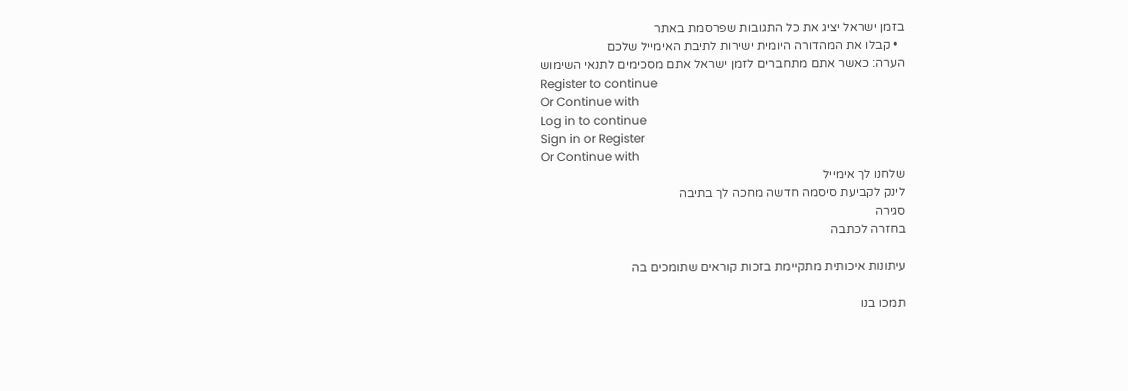בזמן ישראל יציג את כל התגובות שפרסמת באתר
  • קבלו את המהדורה היומית ישירות לתיבת האימייל שלכם
הערה: כאשר אתם מתחברים לזמן ישראל אתם מסכימים לתנאי השימוש
Register to continue
Or Continue with
Log in to continue
Sign in or Register
Or Continue with
שלחנו לך אימייל
לינק לקביעת סיסמה חדשה מחכה לך בתיבה
סגירה
בחזרה לכתבה

עיתונות איכותית מתקיימת בזכות קוראים שתומכים בה

תמכו בנו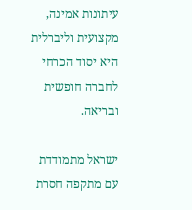עיתונות אמינה, מקצועית וליברלית היא יסוד הכרחי לחברה חופשית ובריאה.

ישראל מתמודדת עם מתקפה חסרת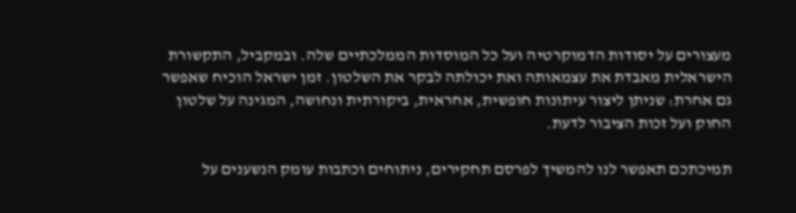מעצורים על יסודות הדמוקרטיה ועל כל המוסדות הממלכתיים שלה. ובמקביל, התקשורת הישראלית מאבדת את עצמאותה ואת יכולתה לבקר את השלטון. זמן ישראל הוכיח שאפשר גם אחרת: שניתן ליצור עיתונות חופשית, אחראית, ביקורתית ונחושה, המגינה על שלטון החוק ועל זכות הציבור לדעת.

תמיכתכם תאפשר לנו להמשיך לפרסם תחקירים, ניתוחים וכתבות עומק הנשענים על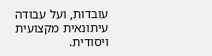עובדות, ועל עבודה עיתונאית מקצועית ויסודית.